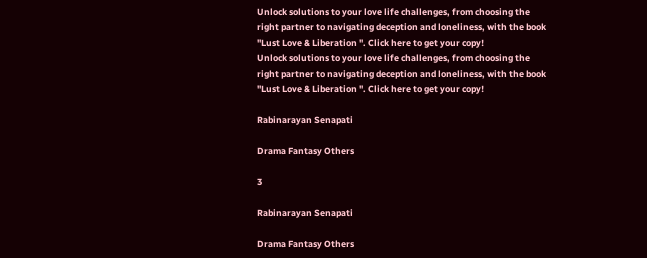Unlock solutions to your love life challenges, from choosing the right partner to navigating deception and loneliness, with the book "Lust Love & Liberation ". Click here to get your copy!
Unlock solutions to your love life challenges, from choosing the right partner to navigating deception and loneliness, with the book "Lust Love & Liberation ". Click here to get your copy!

Rabinarayan Senapati

Drama Fantasy Others

3

Rabinarayan Senapati

Drama Fantasy Others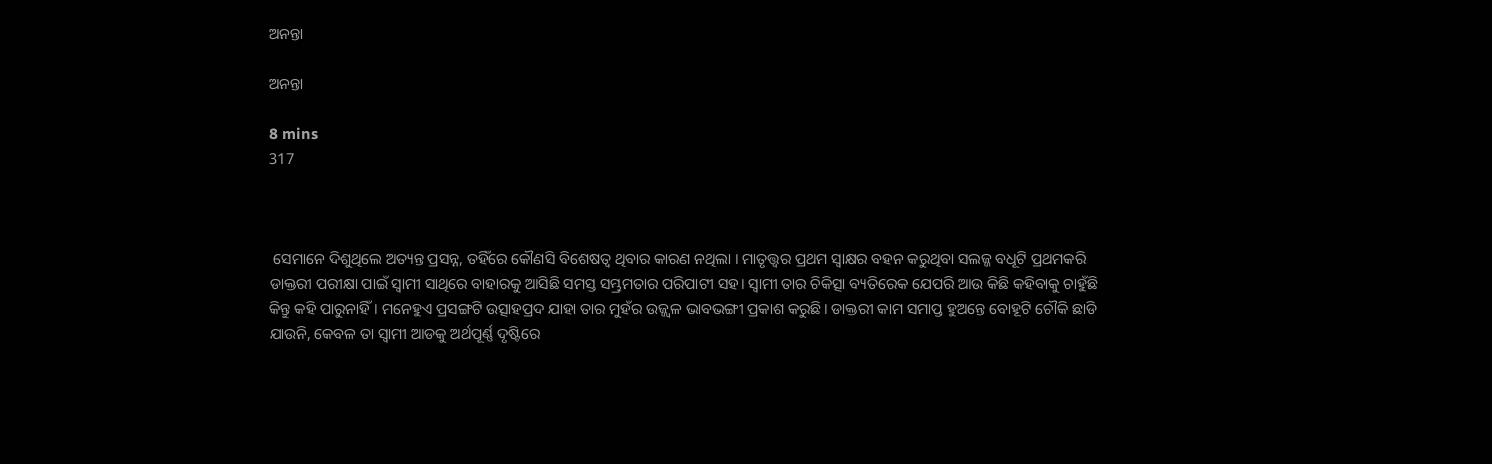ଅନନ୍ତା

ଅନନ୍ତା

8 mins
317



 ସେମାନେ ଦିଶୁଥିଲେ ଅତ୍ୟନ୍ତ ପ୍ରସନ୍ନ, ତହିଁରେ କୌଣସି ବିଶେଷତ୍ୱ ଥିବାର କାରଣ ନଥିଲା । ମାତୃତ୍ତ୍ୱର ପ୍ରଥମ ସ୍ୱାକ୍ଷର ବହନ କରୁଥିବା ସଲଜ୍ଜ ବଧୂଟି ପ୍ରଥମକରି ଡାକ୍ତରୀ ପରୀକ୍ଷା ପାଇଁ ସ୍ୱାମୀ ସାଥିରେ ବାହାରକୁ ଆସିଛି ସମସ୍ତ ସମ୍ଭ୍ରମତାର ପରିପାଟୀ ସହ। ସ୍ୱାମୀ ତାର ଚିକିତ୍ସା ବ୍ୟତିରେକ ଯେପରି ଆଉ କିଛି କହିବାକୁ ଚାହୁଁଛି କିନ୍ତୁ କହି ପାରୁନାହିଁ। ମନେହୁଏ ପ୍ରସଙ୍ଗଟି ଉତ୍ସାହପ୍ରଦ ଯାହା ତାର ମୁହଁର ଉଜ୍ଜ୍ୱଳ ଭାବଭଙ୍ଗୀ ପ୍ରକାଶ କରୁଛି। ଡାକ୍ତରୀ କାମ ସମାପ୍ତ ହୁଅନ୍ତେ ବୋହୂଟି ଚୌକି ଛାଡି ଯାଉନି, କେବଳ ତା ସ୍ୱାମୀ ଆଡକୁ ଅର୍ଥପୂର୍ଣ୍ଣ ଦୃଷ୍ଟିରେ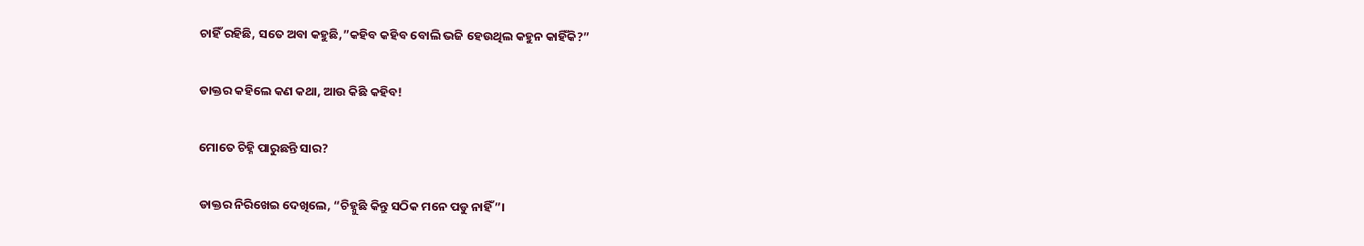ଚାହିଁ ରହିଛି, ସତେ ଅବା କହୁଛି,”କହିବ କହିବ ବୋଲି ଭଜି ହେଉଥିଲ କହୁନ କାହିଁକି?”

ଡାକ୍ତର କହିଲେ କଣ କଥା, ଆଉ କିଛି କହିବ!

ମୋତେ ଚିହ୍ନି ପାରୁଛନ୍ତି ସାର?

ଡାକ୍ତର ନିରିଖେଇ ଦେଖିଲେ, “ଚିହ୍ନୁଛି କିନ୍ତୁ ସଠିକ ମନେ ପଡୁ ନାହିଁ”।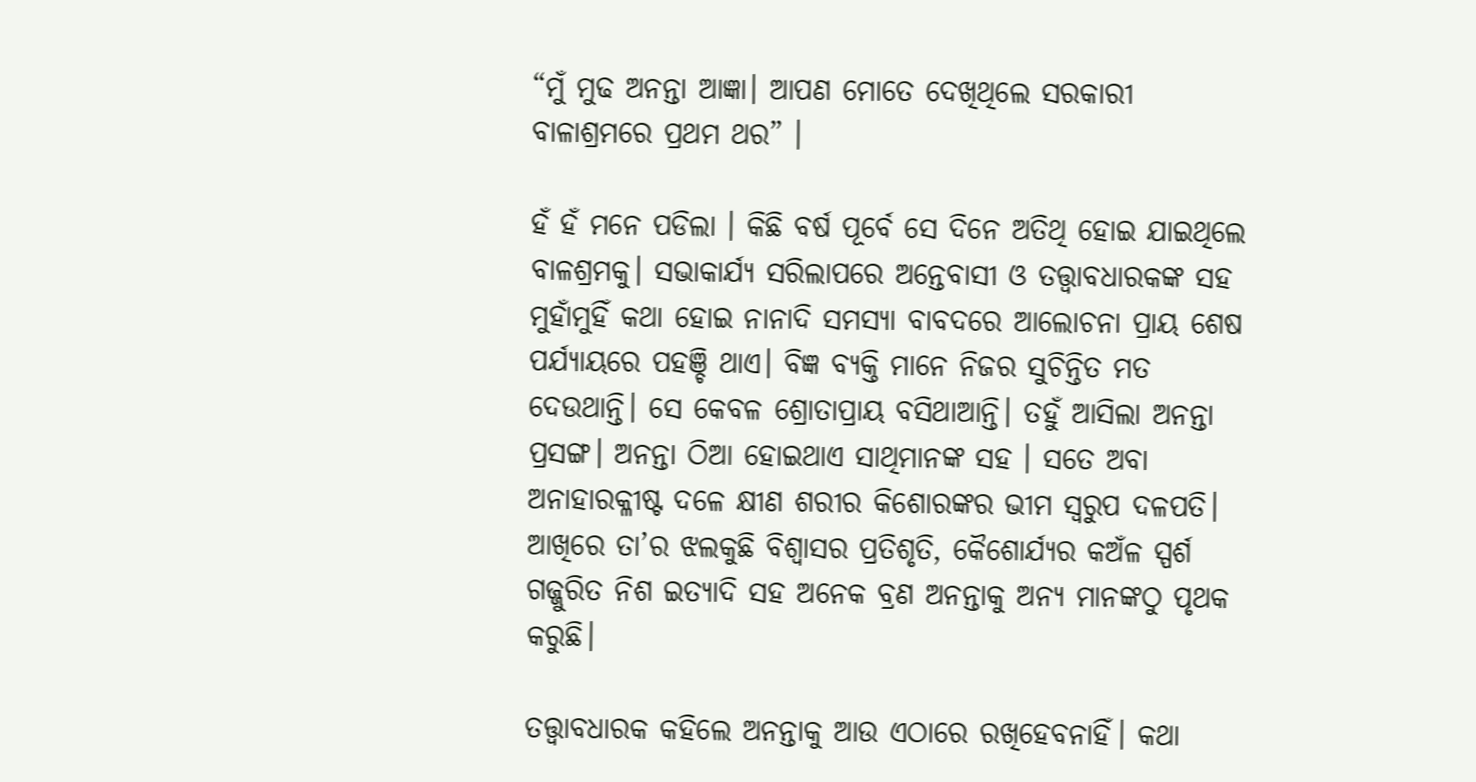“ମୁଁ ମୁଢ ଅନନ୍ତା ଆଜ୍ଞା। ଆପଣ ମୋତେ ଦେଖିଥିଲେ ସରକାରୀ ବାଳାଶ୍ରମରେ ପ୍ରଥମ ଥର” ।

ହଁ ହଁ ମନେ ପଡିଲା । କିଛି ବର୍ଷ ପୂର୍ବେ ସେ ଦିନେ ଅତିଥି ହୋଇ ଯାଇଥିଲେ ବାଳଶ୍ରମକୁ। ସଭାକାର୍ଯ୍ୟ ସରିଲାପରେ ଅନ୍ତେବାସୀ ଓ ତତ୍ତ୍ୱାବଧାରକଙ୍କ ସହ ମୁହାଁମୁହିଁ କଥା ହୋଇ ନାନାଦି ସମସ୍ୟା ବାବଦରେ ଆଲୋଚନା ପ୍ରାୟ ଶେଷ ପର୍ଯ୍ୟାୟରେ ପହଞ୍ଚି ଥାଏ। ବିଜ୍ଞ ବ୍ୟକ୍ତି ମାନେ ନିଜର ସୁଚିନ୍ତିତ ମତ ଦେଉଥାନ୍ତି। ସେ କେବଳ ଶ୍ରୋତାପ୍ରାୟ ବସିଥାଆନ୍ତି। ତହୁଁ ଆସିଲା ଅନନ୍ତା ପ୍ରସଙ୍ଗ। ଅନନ୍ତା ଠିଆ ହୋଇଥାଏ ସାଥିମାନଙ୍କ ସହ । ସତେ ଅବା ଅନାହାରକ୍ଳୀଷ୍ଟ ଦଳେ କ୍ଷୀଣ ଶରୀର କିଶୋରଙ୍କର ଭୀମ ସ୍ୱରୁପ ଦଳପତି। ଆଖିରେ ତା’ର ଝଲକୁଛି ବିଶ୍ୱାସର ପ୍ରତିଶୃତି, କୈଶୋର୍ଯ୍ୟର କଅଁଳ ସ୍ପର୍ଶ ଗଜ୍ଜୁରିତ ନିଶ ଇତ୍ୟାଦି ସହ ଅନେକ ବ୍ରଣ ଅନନ୍ତାକୁ ଅନ୍ୟ ମାନଙ୍କଠୁ ପୃଥକ କରୁଛି।

ତତ୍ତ୍ୱାବଧାରକ କହିଲେ ଅନନ୍ତାକୁ ଆଉ ଏଠାରେ ରଖିହେବନାହିଁ। କଥା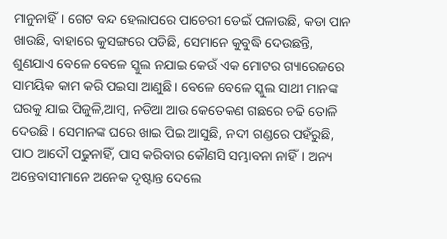ମାନୁନାହିଁ। ଗେଟ ବନ୍ଦ ହେଲାପରେ ପାଚେରୀ ଡେଇଁ ପଳାଉଛି, କଡା ପାନ ଖାଉଛି, ବାହାରେ କୁସଙ୍ଗରେ ପଡିଛି, ସେମାନେ କୁବୁଦ୍ଧି ଦେଉଛନ୍ତି, ଶୁଣଯାଏ ବେଳେ ବେଳେ ସ୍କୁଲ ନଯାଇ କେଉଁ ଏକ ମୋଟର ଗ୍ୟାରେଜରେ ସାମୟିକ କାମ କରି ପଇସା ଆଣୁଛି। ବେଳେ ବେଳେ ସ୍କୁଲ ସାଥୀ ମାନଙ୍କ ଘରକୁ ଯାଇ ପିଜୁଳି,ଆମ୍ବ, ନଡିଆ ଆଉ କେତେକଣ ଗଛରେ ଚଢି ତୋଳି ଦେଉଛି । ସେମାନଙ୍କ ଘରେ ଖାଇ ପିଇ ଆସୁଛି, ନଦୀ ଗଣ୍ଡରେ ପହଁରୁଛି, ପାଠ ଆଦୌ ପଢୁନାହିଁ, ପାସ କରିବାର କୌଣସି ସମ୍ଭାବନା ନାହିଁ। ଅନ୍ୟ ଅନ୍ତେବାସୀମାନେ ଅନେକ ଦୃଷ୍ଟାନ୍ତ ଦେଲେ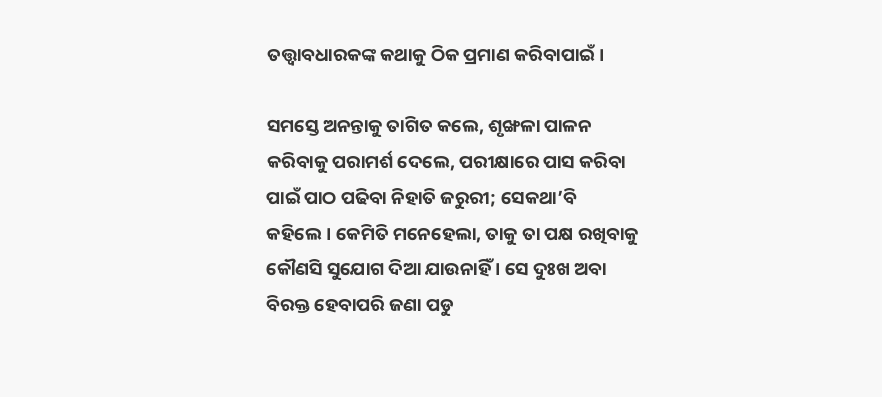ତତ୍ତ୍ୱାବଧାରକଙ୍କ କଥାକୁ ଠିକ ପ୍ରମାଣ କରିବାପାଇଁ।

ସମସ୍ତେ ଅନନ୍ତାକୁ ତାଗିତ କଲେ, ଶୃଙ୍ଖଳା ପାଳନ କରିବାକୁ ପରାମର୍ଶ ଦେଲେ, ପରୀକ୍ଷାରେ ପାସ କରିବା ପାଇଁ ପାଠ ପଢିବା ନିହାତି ଜରୁରୀ; ସେକଥା’ବି କହିଲେ। କେମିତି ମନେହେଲା, ତାକୁ ତା ପକ୍ଷ ରଖିବାକୁ କୌଣସି ସୁଯୋଗ ଦିଆ ଯାଉନାହିଁ । ସେ ଦୁଃଖ ଅବା ବିରକ୍ତ ହେବାପରି ଜଣା ପଡୁ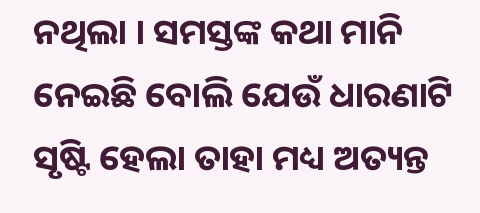ନଥିଲା । ସମସ୍ତଙ୍କ କଥା ମାନି ନେଇଛି ବୋଲି ଯେଉଁ ଧାରଣାଟି ସୃଷ୍ଟି ହେଲା ତାହା ମଧ୍ୟ ଅତ୍ୟନ୍ତ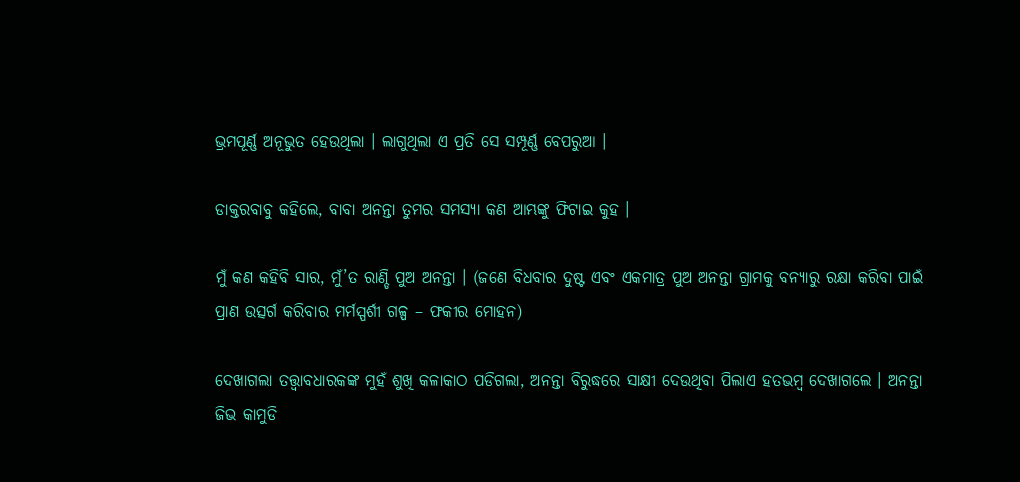ଭ୍ରମପୂର୍ଣ୍ଣ ଅନୂଭୁତ ହେଉଥିଲା । ଲାଗୁଥିଲା ଏ ପ୍ରତି ସେ ସମ୍ପୂର୍ଣ୍ଣ ବେପରୁଆ ।

ଡାକ୍ତରବାବୁ କହିଲେ, ବାବା ଅନନ୍ତା ତୁମର ସମସ୍ୟା କଣ ଆମ୍ଭଙ୍କୁ ଫିଟାଇ କୁହ ।

ମୁଁ କଣ କହିବି ସାର, ମୁଁ’ତ ରାଣ୍ଡି ପୁଅ ଅନନ୍ତା । (ଜଣେ ବିଧବାର ଦୁଷ୍ଟ ଏବଂ ଏକମାତ୍ର ପୁଅ ଅନନ୍ତା ଗ୍ରାମକୁ ବନ୍ୟାରୁ ରକ୍ଷା କରିବା ପାଇଁ ପ୍ରାଣ ଉତ୍ସର୍ଗ କରିବାର ମର୍ମସ୍ପର୍ଶୀ ଗଳ୍ପ – ଫକୀର ମୋହନ)

ଦେଖାଗଲା ତତ୍ତ୍ୱାବଧାରକଙ୍କ ମୁହଁ ଶୁଖି କଳାକାଠ ପଡିଗଲା, ଅନନ୍ତା ବିରୁଦ୍ଧରେ ସାକ୍ଷୀ ଦେଉଥିବା ପିଲାଏ ହତଭମ୍ବ ଦେଖାଗଲେ । ଅନନ୍ତା ଜିଭ କାମୁଡି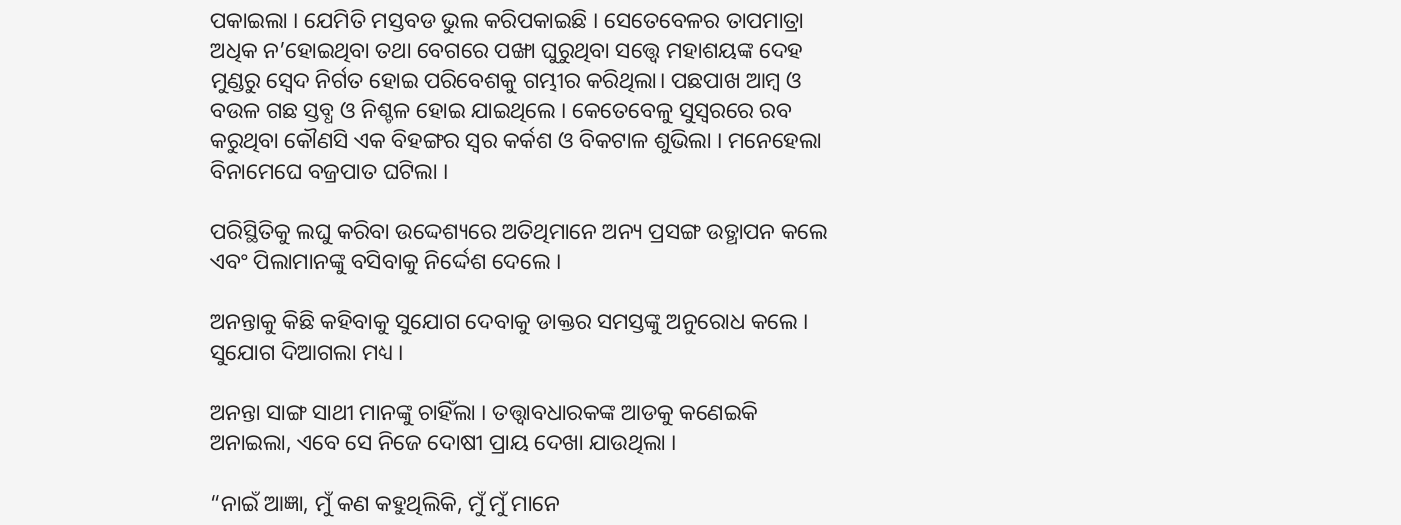ପକାଇଲା । ଯେମିତି ମସ୍ତବଡ ଭୁଲ କରିପକାଇଛି । ସେତେବେଳର ତାପମାତ୍ରା ଅଧିକ ନ’ହୋଇଥିବା ତଥା ବେଗରେ ପଙ୍ଖା ଘୁରୁଥିବା ସତ୍ତ୍ୱେ ମହାଶୟଙ୍କ ଦେହ ମୁଣ୍ଡରୁ ସ୍ୱେଦ ନିର୍ଗତ ହୋଇ ପରିବେଶକୁ ଗମ୍ଭୀର କରିଥିଲା। ପଛପାଖ ଆମ୍ବ ଓ ବଉଳ ଗଛ ସ୍ତବ୍ଧ ଓ ନିଶ୍ଚଳ ହୋଇ ଯାଇଥିଲେ । କେତେବେଳୁ ସୁସ୍ୱରରେ ରବ କରୁଥିବା କୌଣସି ଏକ ବିହଙ୍ଗର ସ୍ୱର କର୍କଶ ଓ ବିକଟାଳ ଶୁଭିଲା । ମନେହେଲା ବିନାମେଘେ ବଜ୍ରପାତ ଘଟିଲା ।

ପରିସ୍ଥିତିକୁ ଲଘୁ କରିବା ଉଦ୍ଦେଶ୍ୟରେ ଅତିଥିମାନେ ଅନ୍ୟ ପ୍ରସଙ୍ଗ ଉତ୍ଥାପନ କଲେ ଏବଂ ପିଲାମାନଙ୍କୁ ବସିବାକୁ ନିର୍ଦ୍ଦେଶ ଦେଲେ ।

ଅନନ୍ତାକୁ କିଛି କହିବାକୁ ସୁଯୋଗ ଦେବାକୁ ଡାକ୍ତର ସମସ୍ତଙ୍କୁ ଅନୁରୋଧ କଲେ । ସୁଯୋଗ ଦିଆଗଲା ମଧ୍ୟ ।

ଅନନ୍ତା ସାଙ୍ଗ ସାଥୀ ମାନଙ୍କୁ ଚାହିଁଲା । ତତ୍ତ୍ୱାବଧାରକଙ୍କ ଆଡକୁ କଣେଇକି ଅନାଇଲା, ଏବେ ସେ ନିଜେ ଦୋଷୀ ପ୍ରାୟ ଦେଖା ଯାଉଥିଲା ।

“ନାଇଁ ଆଜ୍ଞା, ମୁଁ କଣ କହୁଥିଲିକି, ମୁଁ ମୁଁ ମାନେ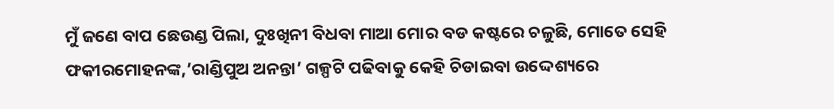ମୁଁ ଜଣେ ବାପ ଛେଉଣ୍ଡ ପିଲା, ଦୁଃଖିନୀ ବିଧବା ମାଆ ମୋର ବଡ କଷ୍ଟରେ ଚଳୁଛି, ମୋତେ ସେହି ଫକୀରମୋହନଙ୍କ,’ରାଣ୍ଡିପୁଅ ଅନନ୍ତା’ ଗଳ୍ପଟି ପଢିବାକୁ କେହି ଚିଡାଇବା ଉଦ୍ଦେଶ୍ୟରେ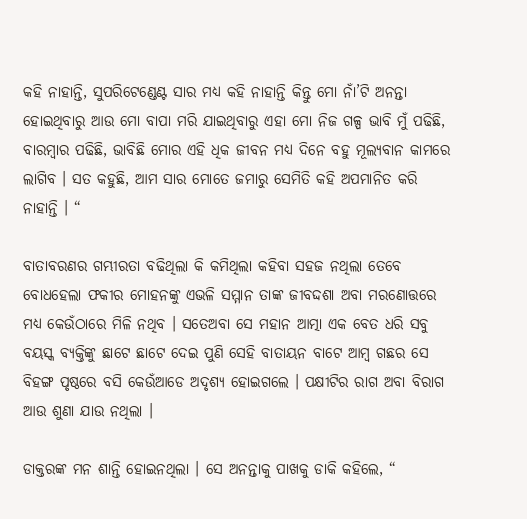କହି ନାହାନ୍ତି, ସୁପରିଟେଣ୍ଡେଣ୍ଟ ସାର ମଧ୍ୟ କହି ନାହାନ୍ତି କିନ୍ତୁ ମୋ ନାଁ’ଟି ଅନନ୍ତା ହୋଇଥିବାରୁ ଆଉ ମୋ ବାପା ମରି ଯାଇଥିବାରୁ ଏହା ମୋ ନିଜ ଗଳ୍ପ ଭାବି ମୁଁ ପଢିଛି, ବାରମ୍ବାର ପଢିଛି, ଭାବିଛି ମୋର ଏହି ଧିକ ଜୀବନ ମଧ୍ୟ ଦିନେ ବହୁ ମୂଲ୍ୟବାନ କାମରେ ଲାଗିବ । ସତ କହୁଛି, ଆମ ସାର ମୋତେ ଜମାରୁ ସେମିତି କହି ଅପମାନିତ କରି ନାହାନ୍ତି । “

ବାତାବରଣର ଗମ୍ଭୀରତା ବଢିଥିଲା କି କମିଥିଲା କହିବା ସହଜ ନଥିଲା ତେବେ ବୋଧହେଲା ଫକୀର ମୋହନଙ୍କୁ ଏଭଳି ସମ୍ମାନ ତାଙ୍କ ଜୀବଦ୍ଦଶା ଅବା ମରଣୋତ୍ତରେ ମଧ୍ୟ କେଉଁଠାରେ ମିଳି ନଥିବ । ସତେଅବା ସେ ମହାନ ଆତ୍ମା ଏକ ବେତ ଧରି ସବୁ ବୟସ୍କ ବ୍ୟକ୍ତିଙ୍କୁ ଛାଟେ ଛାଟେ ଦେଇ ପୁଣି ସେହି ବାତାୟନ ବାଟେ ଆମ୍ବ ଗଛର ସେ ବିହଙ୍ଗ ପୃଷ୍ଠରେ ବସି କେଉଁଆଡେ ଅଦୃଶ୍ୟ ହୋଇଗଲେ । ପକ୍ଷୀଟିର ରାଗ ଅବା ବିରାଗ ଆଉ ଶୁଣା ଯାଉ ନଥିଲା ।

ଡାକ୍ତରଙ୍କ ମନ ଶାନ୍ତି ହୋଇନଥିଲା । ସେ ଅନନ୍ତାକୁ ପାଖକୁ ଡାକି କହିଲେ, “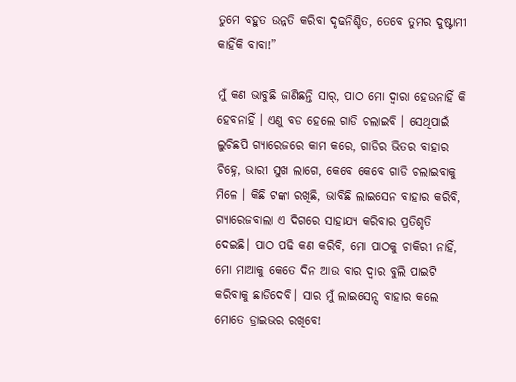ତୁମେ ବହୁତ ଉନ୍ନତି କରିବା ଦୃଢନିଶ୍ଚିତ, ତେବେ ତୁମର ଦୁଷ୍ଟାମୀ କାହିଁକି ବାବା!”

ମୁଁ କଣ ଭାବୁଛି ଜାଣିଛନ୍ତି ସାର୍, ପାଠ ମୋ ଦ୍ୱାରା ହେଉନାହିଁ କି ହେବନାହିଁ । ଏଣୁ ବଡ ହେଲେ ଗାଡି ଚଲାଇବି । ସେଥିପାଇଁ ଲୁଚିଛପି ଗ୍ୟାରେଜରେ କାମ କରେ, ଗାଡିର ଭିତର ବାହାର ଚିହ୍ନେ, ଭାରୀ ସୁଖ ଲାଗେ, କେବେ କେବେ ଗାଡି ଚଲାଇବାକୁ ମିଳେ । କିଛି ଟଙ୍କା ରଖିଛି, ଭାବିଛି ଲାଇସେନ ବାହାର କରିବି, ଗ୍ୟାରେଜବାଲା ଏ ଦିଗରେ ସାହାଯ୍ୟ କରିବାର ପ୍ରତିଶୃତି ଦେଇଛି। ପାଠ ପଢି କଣ କରିବି, ମୋ ପାଠକୁ ଚାକିରୀ ନାହିଁ, ମୋ ମାଆକୁ କେତେ ଦିନ ଆଉ ବାର ଦ୍ୱାର ବୁଲି ପାଇଟି କରିବାକୁ ଛାଡିଦେବି। ସାର ମୁଁ ଲାଇସେନ୍ସ ବାହାର କଲେ ମୋତେ ଡ୍ରାଇଭର ରଖିବେ!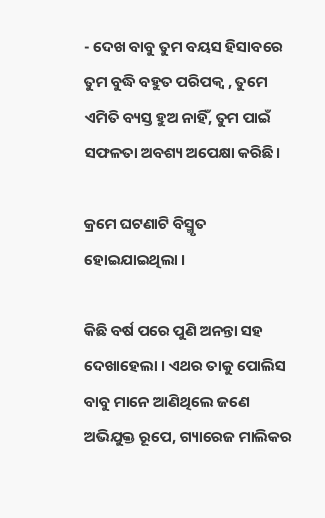- ଦେଖ ବାବୁ ତୁମ ବୟସ ହିସାବରେ ତୁମ ବୁଦ୍ଧି ବହୁତ ପରିପକ୍ୱ , ତୁମେ ଏମିତି ବ୍ୟସ୍ତ ହୁଅ ନାହିଁ, ତୁମ ପାଇଁ ସଫଳତା ଅବଶ୍ୟ ଅପେକ୍ଷା କରିଛି।

କ୍ରମେ ଘଟଣାଟି ବିସ୍ମୃତ ହୋଇଯାଇଥିଲା ।

କିଛି ବର୍ଷ ପରେ ପୁଣି ଅନନ୍ତା ସହ ଦେଖାହେଲା । ଏଥର ତାକୁ ପୋଲିସ ବାବୁ ମାନେ ଆଣିଥିଲେ ଜଣେ ଅଭିଯୁକ୍ତ ରୂପେ, ଗ୍ୟାରେଜ ମାଲିକର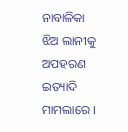ନାବାଳିକା ଝିଅ ଲାନୀକୁ ଅପହରଣ ଇତ୍ୟାଦି ମାମଲାରେ ।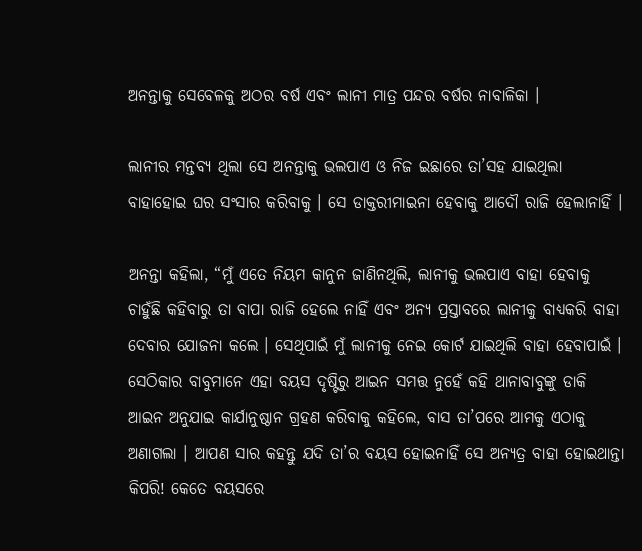ଅନନ୍ତାକୁ ସେବେଳକୁ ଅଠର ବର୍ଷ ଏବଂ ଲାନୀ ମାତ୍ର ପନ୍ଦର ବର୍ଷର ନାବାଳିକା ।

ଲାନୀର ମନ୍ତବ୍ୟ ଥିଲା ସେ ଅନନ୍ତାକୁ ଭଲପାଏ ଓ ନିଜ ଇଛାରେ ତା’ସହ ଯାଇଥିଲା ବାହାହୋଇ ଘର ସଂସାର କରିବାକୁ । ସେ ଡାକ୍ତରୀମାଇନା ହେବାକୁ ଆଦୌ ରାଜି ହେଲାନାହିଁ ।

ଅନନ୍ତା କହିଲା, “ମୁଁ ଏତେ ନିୟମ କାନୁନ ଜାଣିନଥିଲି, ଲାନୀକୁ ଭଲପାଏ ବାହା ହେବାକୁ ଚାହୁଁଛି କହିବାରୁ ତା ବାପା ରାଜି ହେଲେ ନାହିଁ ଏବଂ ଅନ୍ୟ ପ୍ରସ୍ତାବରେ ଲାନୀକୁ ବାଧ୍ୟକରି ବାହା ଦେବାର ଯୋଜନା କଲେ । ସେଥିପାଇଁ ମୁଁ ଲାନୀକୁ ନେଇ କୋର୍ଟ ଯାଇଥିଲି ବାହା ହେବାପାଇଁ । ସେଠିକାର ବାବୁମାନେ ଏହା ବୟସ ଦୃଷ୍ଟିରୁ ଆଇନ ସମତ୍ତ ନୁହେଁ କହି ଥାନାବାବୁଙ୍କୁ ଡାକି ଆଇନ ଅନୁଯାଇ କାର୍ଯାନୁଷ୍ଠାନ ଗ୍ରହଣ କରିବାକୁ କହିଲେ, ବାସ ତା’ପରେ ଆମକୁ ଏଠାକୁ ଅଣାଗଲା । ଆପଣ ସାର କହନ୍ତୁ ଯଦି ତା’ର ବୟସ ହୋଇନାହିଁ ସେ ଅନ୍ୟତ୍ର ବାହା ହୋଇଥାନ୍ତା କିପରି! କେତେ ବୟସରେ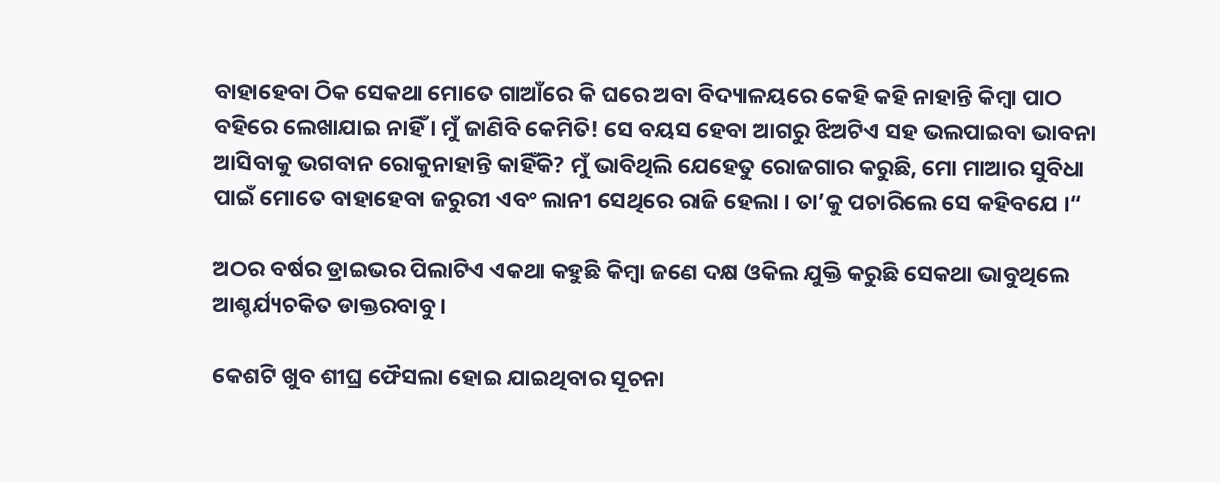ବାହାହେବା ଠିକ ସେକଥା ମୋତେ ଗାଆଁରେ କି ଘରେ ଅବା ବିଦ୍ୟାଳୟରେ କେହି କହି ନାହାନ୍ତି କିମ୍ବା ପାଠ ବହିରେ ଲେଖାଯାଇ ନାହିଁ । ମୁଁ ଜାଣିବି କେମିତି! ସେ ବୟସ ହେବା ଆଗରୁ ଝିଅଟିଏ ସହ ଭଲପାଇବା ଭାବନା ଆସିବାକୁ ଭଗବାନ ରୋକୁନାହାନ୍ତି କାହିଁକି? ମୁଁ ଭାବିଥିଲି ଯେହେତୁ ରୋଜଗାର କରୁଛି, ମୋ ମାଆର ସୁବିଧା ପାଇଁ ମୋତେ ବାହାହେବା ଜରୁରୀ ଏବଂ ଲାନୀ ସେଥିରେ ରାଜି ହେଲା । ତା’କୁ ପଚାରିଲେ ସେ କହିବଯେ ।“

ଅଠର ବର୍ଷର ଡ୍ରାଇଭର ପିଲାଟିଏ ଏକଥା କହୁଛି କିମ୍ବା ଜଣେ ଦକ୍ଷ ଓକିଲ ଯୁକ୍ତି କରୁଛି ସେକଥା ଭାବୁଥିଲେ ଆଶ୍ଚର୍ଯ୍ୟଚକିତ ଡାକ୍ତରବାବୁ ।

କେଶଟି ଖୁବ ଶୀଘ୍ର ଫୈସଲା ହୋଇ ଯାଇଥିବାର ସୂଚନା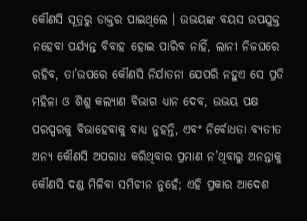କୌଣସି ସୂତ୍ରରୁ ଡାକ୍ତର ପାଇଥିଲେ । ଉଭୟଙ୍କ ବୟସ ଉପଯୁକ୍ତ ନହେବା ପର୍ଯ୍ୟନ୍ତ ବିବାହ ହୋଇ ପାରିବ ନାହିଁ, ଲାନୀ ନିଜଘରେ ରହିବ, ତା’ଉପରେ କୌଣସି ନିର୍ଯାତନା ଯେପରି ନହୁଏ ସେ ପ୍ରତି ମହିଳା ଓ ଶିଶୁ କଲ୍ୟାଣ ବିଭାଗ ଧ୍ୟାନ ଦେବ, ଉଭୟ ପକ୍ଷ ପରସ୍ପରକୁ ବିଭାହେବାକୁ ବାଧ୍ୟ ନୁହନ୍ତି, ଏବଂ ନିର୍ବୋଧତା ବ୍ୟତୀତ ଅନ୍ୟ କୌଣସି ଅପରାଧ କରିଥିବାର ପ୍ରମାଣ ନ’ଥିବାରୁ ଅନନ୍ତାକୁ କୌଣସି ଦଣ୍ଡ ମିଳିବା ସମିଚୀନ ନୁହେଁ; ଏହି ପ୍ରକାର ଆଦେଶ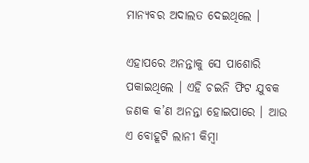ମାନ୍ୟବର ଅଦାଲତ ଦେଇଥିଲେ ।

ଏହାପରେ ଅନନ୍ତାକୁ ସେ ପାଶୋରି ପକାଇଥିଲେ । ଏହି ଚଇନି ଫିଟ ଯୁବକ ଜଣକ କ’ଣ ଅନନ୍ତା ହୋଇପାରେ । ଆଉ ଏ ବୋହୂଟି ଲାନୀ କିମ୍ବା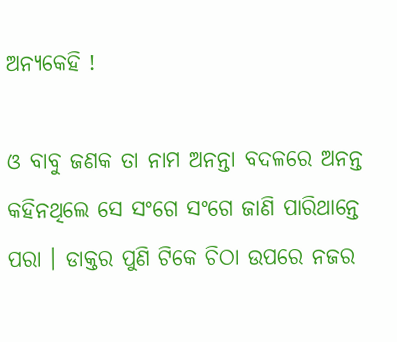ଅନ୍ୟକେହି !

ଓ ବାବୁ ଜଣକ ତା ନାମ ଅନନ୍ତା ବଦଳରେ ଅନନ୍ତ କହିନଥିଲେ ସେ ସଂଗେ ସଂଗେ ଜାଣି ପାରିଥାନ୍ତେ ପରା । ଡାକ୍ତର ପୁଣି ଟିକେ ଚିଠା ଉପରେ ନଜର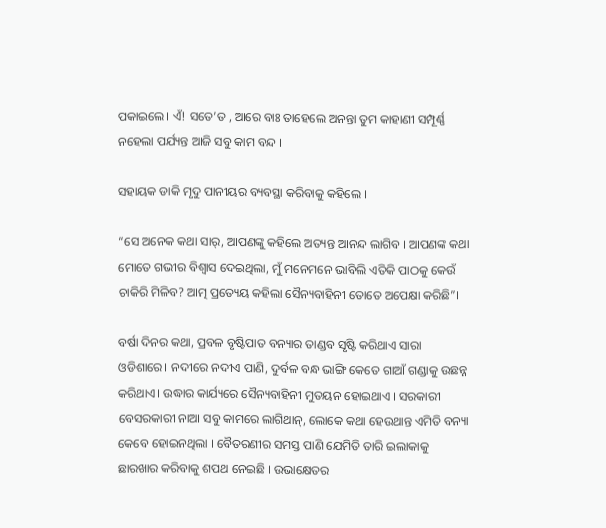ପକାଇଲେ। ଏଁ! ସତେ’ତ , ଆରେ ବାଃ ତାହେଲେ ଅନନ୍ତା ତୁମ କାହାଣୀ ସମ୍ପୂର୍ଣ୍ଣ ନହେଲା ପର୍ଯ୍ୟନ୍ତ ଆଜି ସବୁ କାମ ବନ୍ଦ ।

ସହାୟକ ଡାକି ମୃଦୁ ପାନୀୟର ବ୍ୟବସ୍ଥା କରିବାକୁ କହିଲେ ।

“ସେ ଅନେକ କଥା ସାର୍, ଆପଣଙ୍କୁ କହିଲେ ଅତ୍ୟନ୍ତ ଆନନ୍ଦ ଲାଗିବ । ଆପଣଙ୍କ କଥା ମୋତେ ଗଭୀର ବିଶ୍ୱାସ ଦେଇଥିଲା, ମୁଁ ମନେମନେ ଭାବିଲି ଏତିକି ପାଠକୁ କେଉଁ ଚାକିରି ମିଳିବ? ଆତ୍ମ ପ୍ରତ୍ୟେୟ କହିଲା ସୈନ୍ୟବାହିନୀ ତୋତେ ଅପେକ୍ଷା କରିଛି”।

ବର୍ଷା ଦିନର କଥା, ପ୍ରବଳ ବୃଷ୍ଟିପାତ ବନ୍ୟାର ତାଣ୍ଡବ ସୃଷ୍ଟି କରିଥାଏ ସାରା ଓଡିଶାରେ। ନଦୀରେ ନଦୀଏ ପାଣି, ଦୁର୍ବଳ ବନ୍ଧ ଭାଙ୍ଗି କେତେ ଗାଆଁ ଗଣ୍ଡାକୁ ଉଛନ୍ନ କରିଥାଏ। ଉଦ୍ଧାର କାର୍ଯ୍ୟରେ ସୈନ୍ୟବାହିନୀ ମୁତୟନ ହୋଇଥାଏ । ସରକାରୀ ବେସରକାରୀ ନାଆ ସବୁ କାମରେ ଲାଗିଥାନ୍, ଲୋକେ କଥା ହେଉଥାନ୍ତ ଏମିତି ବନ୍ୟା କେବେ ହୋଇନଥିଲା । ବୈତରଣୀର ସମସ୍ତ ପାଣି ଯେମିତି ତାରି ଇଲାକାକୁ ଛାରଖାର କରିବାକୁ ଶପଥ ନେଇଛି । ଉଭାକ୍ଷେତର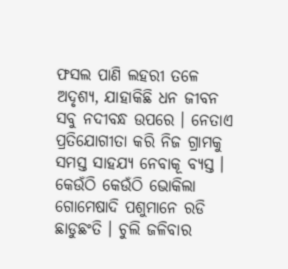ଫସଲ ପାଣି ଲହରୀ ତଳେ ଅଦୃଶ୍ୟ, ଯାହାକିଛି ଧନ ଜୀବନ ସବୁ ନଦୀବନ୍ଧ ଉପରେ । ନେତାଏ ପ୍ରତିଯୋଗୀତା କରି ନିଜ ଗ୍ରାମକୁ ସମସ୍ତ ସାହଯ୍ୟ ନେବାକୂ ବ୍ୟସ୍ତ । କେଉଁଠି କେଉଁଠି ଭୋକିଲା ଗୋମେଷାଦି ପଶୁମାନେ ରଡି ଛାଡୁଛଂତି । ଚୁଲି ଜଳିବାର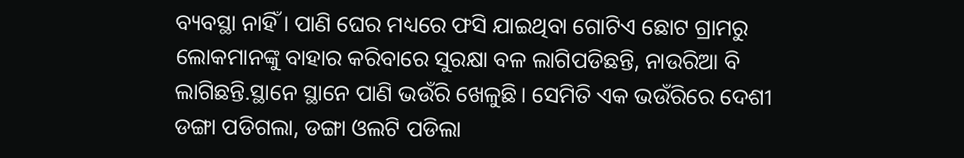ବ୍ୟବସ୍ଥା ନାହିଁ । ପାଣି ଘେର ମଧ୍ୟରେ ଫସି ଯାଇଥିବା ଗୋଟିଏ ଛୋଟ ଗ୍ରାମରୁ ଲୋକମାନଙ୍କୁ ବାହାର କରିବାରେ ସୁରକ୍ଷା ବଳ ଲାଗିପଡିଛନ୍ତି, ନାଉରିଆ ବି ଲାଗିଛନ୍ତି.ସ୍ଥାନେ ସ୍ଥାନେ ପାଣି ଭଉଁରି ଖେଳୁଛି। ସେମିତି ଏକ ଭଉଁରିରେ ଦେଶୀ ଡଙ୍ଗା ପଡିଗଲା, ଡଙ୍ଗା ଓଲଟି ପଡିଲା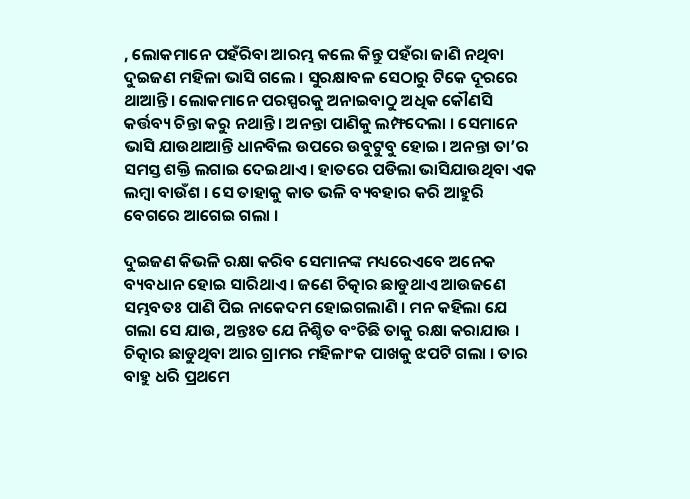, ଲୋକମାନେ ପହଁରିବା ଆରମ୍ଭ କଲେ କିନ୍ତୁ ପହଁରା ଜାଣି ନଥିବା ଦୁଇଜଣ ମହିଳା ଭାସି ଗଲେ । ସୁରକ୍ଷାବଳ ସେଠାରୁ ଟିକେ ଦୂରରେ ଥାଆନ୍ତି। ଲୋକମାନେ ପରସ୍ପରକୁ ଅନାଇବାଠୁ ଅଧିକ କୌଣସି କର୍ତ୍ତବ୍ୟ ଚିନ୍ତା କରୁ ନଥାନ୍ତି । ଅନନ୍ତା ପାଣିକୁ ଲମ୍ଫଦେଲା । ସେମାନେ ଭାସି ଯାଉଥାଆନ୍ତି ଧାନବିଲ ଉପରେ ଉବୁଟୁବୁ ହୋଇ। ଅନନ୍ତା ତା’ର ସମସ୍ତ ଶକ୍ତି ଲଗାଇ ଦେଇଥାଏ । ହାତରେ ପଡିଲା ଭାସିଯାଉଥିବା ଏକ ଲମ୍ବା ବାଉଁଶ । ସେ ତାହାକୁ କାତ ଭଳି ବ୍ୟବହାର କରି ଆହୁରି ବେଗରେ ଆଗେଇ ଗଲା ।

ଦୁଇଜଣ କିଭଳି ରକ୍ଷା କରିବ ସେମାନଙ୍କ ମଧ୍ୟରେଏବେ ଅନେକ ବ୍ୟବଧାନ ହୋଇ ସାରିଥାଏ । ଜଣେ ଚିତ୍କାର ଛାଡୁଥାଏ ଆଉଜଣେ ସମ୍ଭବତଃ ପାଣି ପିଇ ନାକେଦମ ହୋଇଗଲାଣି । ମନ କହିଲା ଯେ ଗଲା ସେ ଯାଉ, ଅନ୍ତଃତ ଯେ ନିଶ୍ଚିତ ବଂଚିଛି ତାକୁ ରକ୍ଷା କରାଯାଉ । ଚିତ୍କାର ଛାଡୁଥିବା ଆର ଗ୍ରାମର ମହିଳାଂକ ପାଖକୁ ଝପଟି ଗଲା । ତାର ବାହୁ ଧରି ପ୍ରଥମେ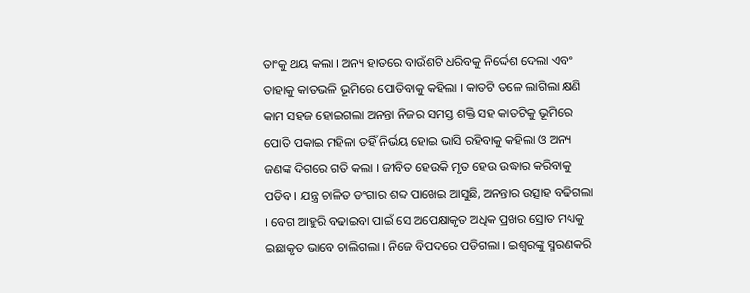ତାଂକୁ ଥୟ କଲା । ଅନ୍ୟ ହାତରେ ବାଉଁଶଟି ଧରିବକୁ ନିର୍ଦ୍ଦେଶ ଦେଲା ଏବଂ ତାହାକୁ କାତଭଳି ଭୂମିରେ ପୋତିବାକୁ କହିଲା । କାତଟି ତଳେ ଲାଗିଲା କ୍ଷଣି କାମ ସହଜ ହୋଇଗଲା ଅନନ୍ତା ନିଜର ସମସ୍ତ ଶକ୍ତି ସହ କାତଟିକୁ ଭୂମିରେ ପୋତି ପକାଇ ମହିଳା ତହିଁ ନିର୍ଭୟ ହୋଇ ଭାସି ରହିବାକୁ କହିଲା ଓ ଅନ୍ୟ ଜଣଙ୍କ ଦିଗରେ ଗତି କଲା । ଜୀବିତ ହେଉକି ମୃତ ହେଉ ଉଦ୍ଧାର କରିବାକୁ ପଡିବ । ଯନ୍ତ୍ର ଚାଳିତ ଡଂଗାର ଶବ୍ଦ ପାଖେଇ ଆସୁଛି, ଅନନ୍ତାର ଉତ୍ସାହ ବଢିଗଲା । ବେଗ ଆହୁରି ବଢାଇବା ପାଇଁ ସେ ଅପେକ୍ଷାକୃତ ଅଧିକ ପ୍ରଖର ସ୍ରୋତ ମଧ୍ୟକୁ ଇଛାକୃତ ଭାବେ ଚାଲିଗଲା । ନିଜେ ବିପଦରେ ପଡିଗଲା । ଇଶ୍ୱରଙ୍କୁ ସ୍ମରଣକରି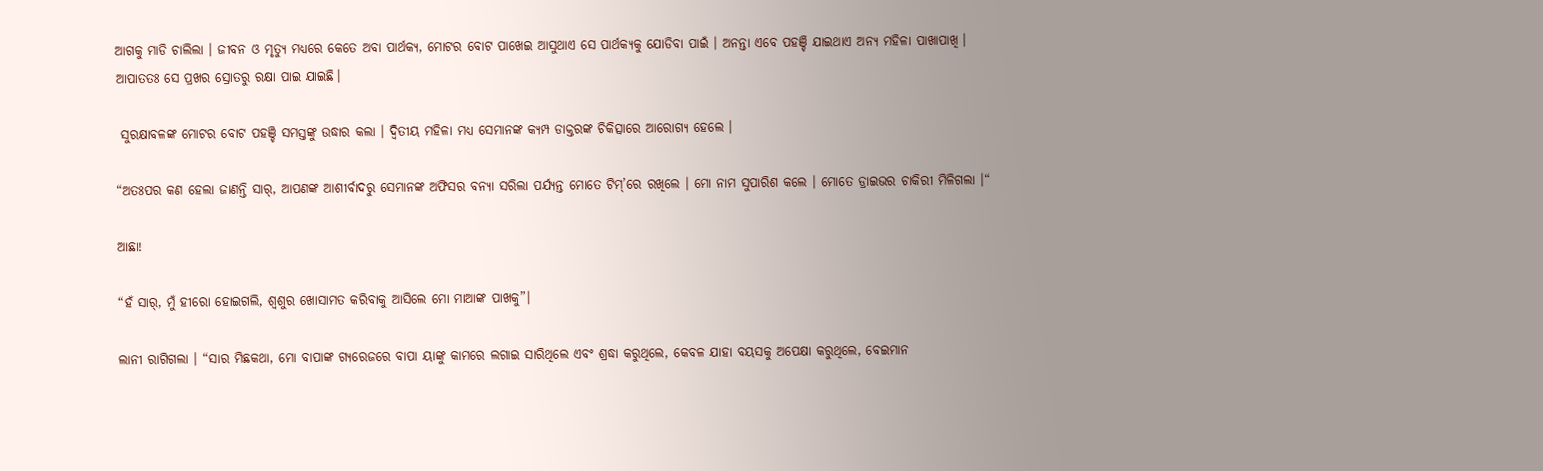ଆଗକୁ ମାଡି ଚାଲିଲା । ଜୀବନ ଓ ମୃତ୍ୟୁ ମଧ୍ୟରେ କେତେ ଅବା ପାର୍ଥକ୍ୟ, ମୋଟର ବୋଟ ପାଖେଇ ଆସୁଥାଏ ସେ ପାର୍ଥକ୍ୟକୁ ଯୋଡିବା ପାଇଁ । ଅନନ୍ତା ଏବେ ପହଞ୍ଚି ଯାଇଥାଏ ଅନ୍ୟ ମହିଳା ପାଖାପାଖି । ଆପାତତଃ ସେ ପ୍ରଖର ସ୍ରୋତରୁ ରକ୍ଷା ପାଇ ଯାଇଛି।

 ସୁରକ୍ଷାବଳଙ୍କ ମୋଟର ବୋଟ ପହଞ୍ଚି ସମସ୍ତଙ୍କୁ ଉଦ୍ଧାର କଲା । ଦ୍ୱିତୀୟ ମହିଳା ମଧ୍ୟ ସେମାନଙ୍କ କ୍ୟମ୍ପ ଡାକ୍ତରଙ୍କ ଚିକିତ୍ସାରେ ଆରୋଗ୍ୟ ହେଲେ ।

“ଅତଃପର କଣ ହେଲା ଜାଣନ୍ତି ସାର୍, ଆପଣଙ୍କ ଆଶୀର୍ବାଦରୁ ସେମାନଙ୍କ ଅଫିସର ବନ୍ୟା ସରିଲା ପର୍ଯ୍ୟନ୍ତ ମୋତେ ଟିମ୍’ରେ ରଖିଲେ । ମୋ ନାମ ସୁପାରିଶ କଲେ । ମୋତେ ଡ୍ରାଇଭର ଚାକିରୀ ମିଳିଗଲା ।“

ଆଛା!

“ହଁ ସାର୍, ମୁଁ ହୀରୋ ହୋଇଗଲି, ଶ୍ୱଶୁର ଖୋସାମତ କରିବାକୁ ଆସିଲେ ମୋ ମାଆଙ୍କ ପାଖକୁ”।

ଲାନୀ ରାଗିଗଲା । “ସାର ମିଛକଥା, ମୋ ବାପାଙ୍କ ଗ୍ୟରେଜରେ ବାପା ୟାଙ୍କୁ କାମରେ ଲଗାଇ ସାରିଥିଲେ ଏବଂ ଶ୍ରଦ୍ଧା କରୁଥିଲେ, କେବଳ ଯାହା ବୟସକୁ ଅପେକ୍ଷା କରୁଥିଲେ, ବେଇମାନ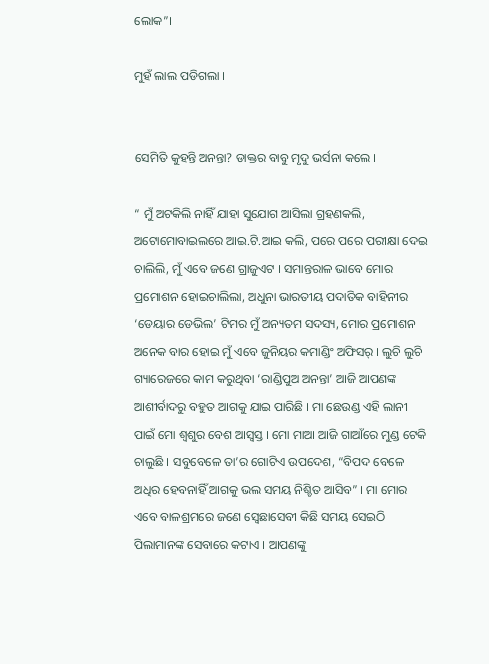ଲୋକ”।

ମୁହଁ ଲାଲ ପଡିଗଲା ।


ସେମିତି କୁହନ୍ତି ଅନନ୍ତା? ଡାକ୍ତର ବାବୁ ମୃଦୁ ଭର୍ସନା କଲେ ।

“ ମୁଁ ଅଟକିଲି ନାହିଁ ଯାହା ସୁଯୋଗ ଆସିଲା ଗ୍ରହଣକଲି, ଅଟୋମୋବାଇଲରେ ଆଇ.ଟି.ଆଇ କଲି, ପରେ ପରେ ପରୀକ୍ଷା ଦେଇ ଚାଲିଲି, ମୁଁ ଏବେ ଜଣେ ଗ୍ରାଜୁଏଟ । ସମାନ୍ତରାଳ ଭାବେ ମୋର ପ୍ରମୋଶନ ହୋଇଚାଲିଲା, ଅଧୁନା ଭାରତୀୟ ପଦାତିକ ବାହିନୀର ‘ଡେୟାର ଡେଭିଲ’ ଟିମର ମୁଁ ଅନ୍ୟତମ ସଦସ୍ୟ, ମୋର ପ୍ରମୋଶନ ଅନେକ ବାର ହୋଇ ମୁଁ ଏବେ ଜୁନିୟର କମାଣ୍ଡିଂ ଅଫିସର୍ । ଲୁଚି ଲୁଚି ଗ୍ୟାରେଜରେ କାମ କରୁଥିବା ‘ରାଣ୍ଡିପୁଅ ଅନନ୍ତା’ ଆଜି ଆପଣଙ୍କ ଆଶୀର୍ବାଦରୁ ବହୁତ ଆଗକୁ ଯାଇ ପାରିଛି । ମା ଛେଉଣ୍ଡ ଏହି ଲାନୀ ପାଇଁ ମୋ ଶ୍ୱଶୁର ବେଶ ଆସ୍ୱସ୍ତ । ମୋ ମାଆ ଆଜି ଗାଆଁରେ ମୁଣ୍ଡ ଟେକି ଚାଲୁଛି । ସବୁବେଳେ ତା’ର ଗୋଟିଏ ଉପଦେଶ, “ବିପଦ ବେଳେ ଅଧିର ହେବନାହିଁ ଆଗକୁ ଭଲ ସମୟ ନିଶ୍ଚିତ ଆସିବ” । ମା ମୋର ଏବେ ବାଳଶ୍ରମରେ ଜଣେ ସ୍ୱେଛାସେବୀ କିଛି ସମୟ ସେଇଠି ପିଲାମାନଙ୍କ ସେବାରେ କଟାଏ । ଆପଣଙ୍କୁ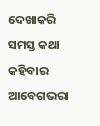ଦେଖାକରି ସମସ୍ତ କଥା କହିବାର ଆବେଗଭରା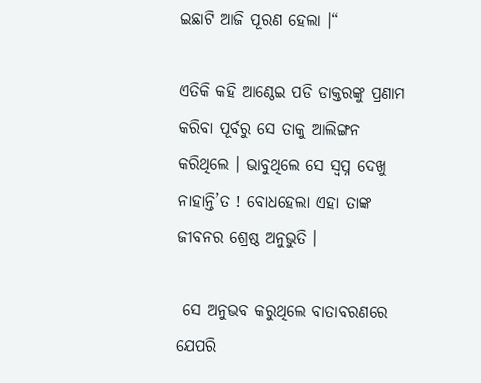ଇଛାଟି ଆଜି ପୂରଣ ହେଲା ।“

ଏତିକି କହି ଆଣ୍ଠେଇ ପଡି ଡାକ୍ତରଙ୍କୁ ପ୍ରଣାମ କରିବା ପୂର୍ବରୁ ସେ ତାକୁ ଆଲିଙ୍ଗନ କରିଥିଲେ । ଭାବୁଥିଲେ ସେ ସ୍ୱପ୍ନ ଦେଖୁ ନାହାନ୍ତି’ତ ! ବୋଧହେଲା ଏହା ତାଙ୍କ ଜୀବନର ଶ୍ରେଷ୍ଠ ଅନୁଭୁତି ।

 ସେ ଅନୁଭବ କରୁଥିଲେ ବାତାବରଣରେ ଯେପରି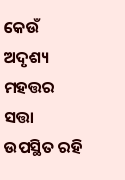କେଉଁ ଅଦୃଶ୍ୟ ମହତ୍ତର ସତ୍ତା ଉପସ୍ଥିତ ରହି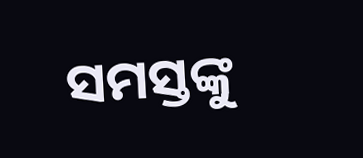ସମସ୍ତଙ୍କୁ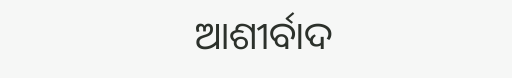ଆଶୀର୍ବାଦ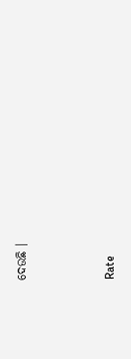ଦେଉଛି ।



Rate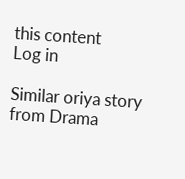this content
Log in

Similar oriya story from Drama